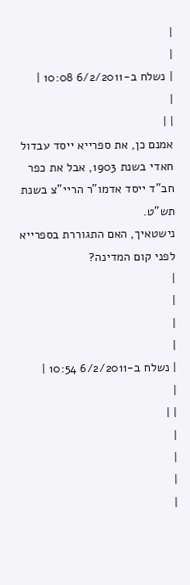|
|
| נשלח ב-6/2/2011 10:08 |
|
| |
אמנם כן, את ספרייא ייסד עבדול חאדי בשנת 1903, אבל את כפר חב"ד ייסד אדמו"ר הריי"צ בשנת תש"ט.
נישטאיך, האם התגוררת בספרייא לפני קום המדינה?
|
|
|
|
| נשלח ב-6/2/2011 10:54 |
|
| |
|
|
|
|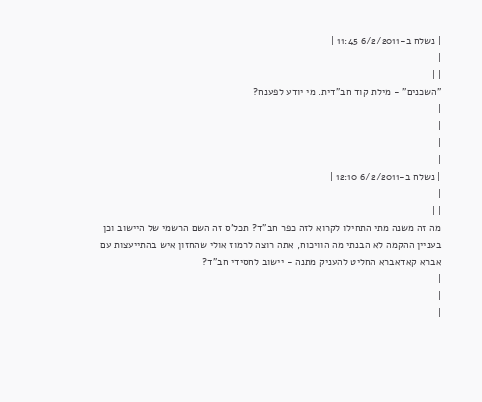| נשלח ב-6/2/2011 11:45 |
|
| |
"השכנים" - מילת קוד חב"דית. מי יודע לפענח?
|
|
|
|
| נשלח ב-6/2/2011 12:10 |
|
| |
מה זה משנה מתי התחילו לקרוא לזה כפר חב"ד? תכל'ס זה השם הרשמי של היישוב וכן בעניין ההקמה לא הבנתי מה הוויכוח, אתה רוצה לרמוז אולי שהחזון איש בהתייעצות עם אברא קאדאברא החליט להעניק מתנה - יישוב לחסידי חב"ד?
|
|
|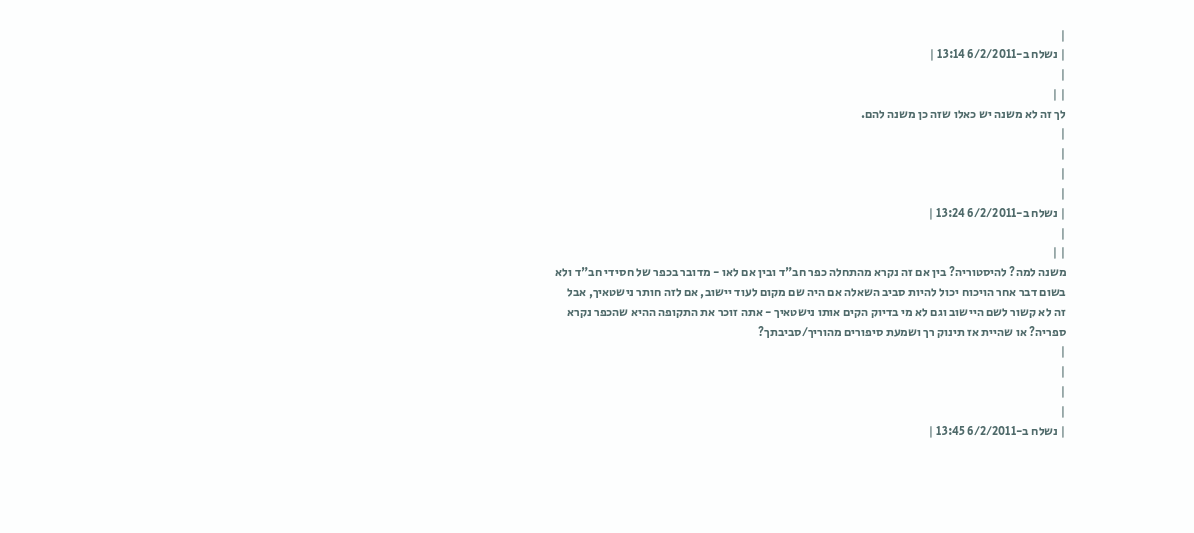|
| נשלח ב-6/2/2011 13:14 |
|
| |
לך זה לא משנה יש כאלו שזה כן משנה להם.
|
|
|
|
| נשלח ב-6/2/2011 13:24 |
|
| |
משנה למה? להיסטוריה? בין אם זה נקרא מהתחלה כפר חב"ד ובין אם לאו - מדובר בכפר של חסידי חב"ד ולא בשום דבר אחר הויכוח יכול להיות סביב השאלה אם היה שם מקום לעוד יישוב, אם לזה חותר נישטאיך, אבל זה לא קשור לשם היישוב וגם לא מי בדיוק הקים אותו נישטאיך - אתה זוכר את התקופה ההיא שהכפר נקרא ספריה? או שהיית אז תינוק רך ושמעת סיפורים מהוריך/סביבתך?
|
|
|
|
| נשלח ב-6/2/2011 13:45 |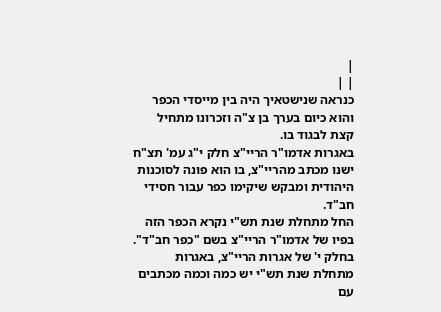|
| |
כנראה שנישטאיך היה בין מייסדי הכפר והוא כיום בערך בן צ"ה וזכרונו מתחיל קצת לבגוד בו.
באגרות אדמו"ר הריי"צ חלק י"ג עמ' תצ"ח ישנו מכתב מהריי"צ, בו הוא פונה לסוכנות היהודית ומבקש שיקימו כפר עבור חסידי חב"ד.
החל מתחלת שנת תש"י נקרא הכפר הזה בפיו של אדמו"ר הריי"צ בשם "כפר חב"ד". בחלק י' של אגרות הריי"צ, באגרות מתחלת שנת תש"י יש כמה וכמה מכתבים עם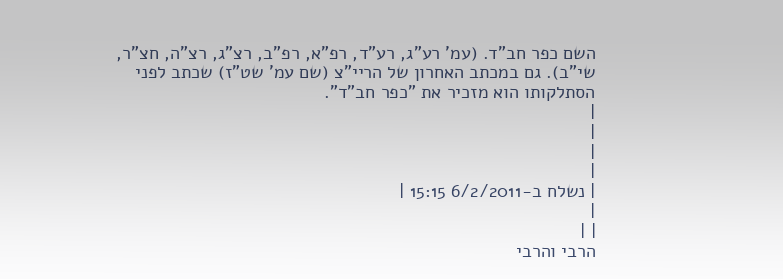השם כפר חב"ד. (עמ' רע"ג, רע"ד, רפ"א, רפ"ב, רצ"ג, רצ"ה, חצ"ר, שי"ב). גם במכתב האחרון של הריי"צ (שם עמ' שט"ז) שכתב לפני הסתלקותו הוא מזכיר את "כפר חב"ד".
|
|
|
|
| נשלח ב-6/2/2011 15:15 |
|
| |
הרבי והרבי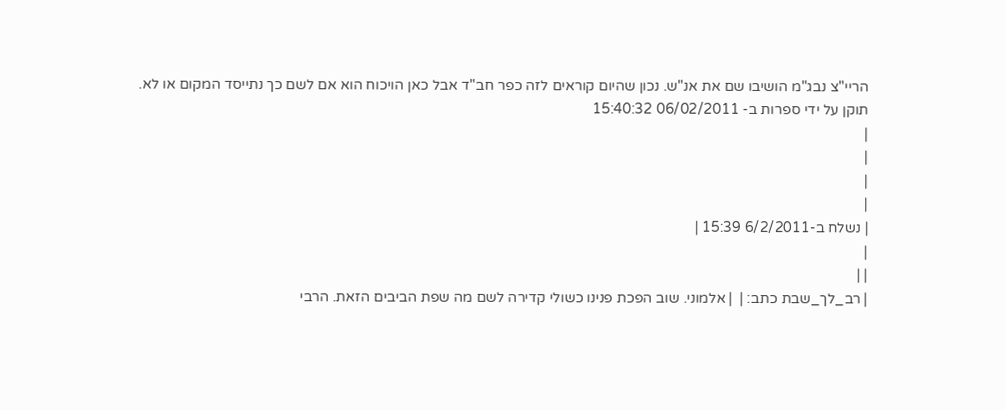הריי"צ נבג"מ הושיבו שם את אנ"ש. נכון שהיום קוראים לזה כפר חב"ד אבל כאן הויכוח הוא אם לשם כך נתייסד המקום או לא.
תוקן על ידי ספרות ב- 06/02/2011 15:40:32
|
|
|
|
| נשלח ב-6/2/2011 15:39 |
|
| |
| רב_לך_שבת כתב: |  | אלמוני. שוב הפכת פנינו כשולי קדירה לשם מה שפת הביבים הזאת. הרבי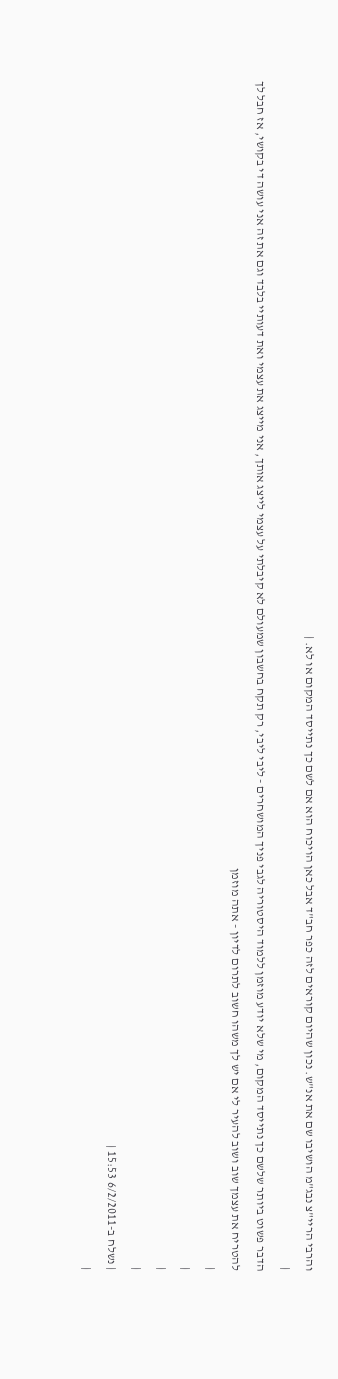והרבי הריי"צ נבג"מ הושיבו שם את אנ"ש. נכון שהיום קוראים לזה כפר חב"ד אבל כאן הויכוח הוא אם לשם כך נתייסד המקום או לא. |
|
הדבר פשוט ביותר שלשם כך נתייסד המקום, מי שלא יודע מוזמן ללמוד היסטוריה לגבי פניך המושחרים - ליבי ליבי, רק תקח בחשבון שמעולם לא קיבלתי על עצמי לייצג אותך, אני מייצג את עצמי ואת דעותיי בלבד וגם את זה אני עושה די בקושי, אז חבל לך להטריח את עצמך שוב ושוב להעיר לי אם יש לך משהו חשוב לתרום לדיון - אתה מוזמן
|
|
|
|
| נשלח ב-6/2/2011 15:53 |
|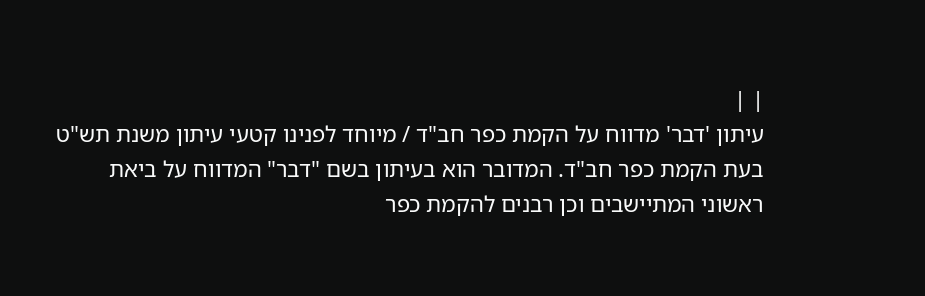| |
עיתון 'דבר' מדווח על הקמת כפר חב"ד / מיוחד לפנינו קטעי עיתון משנת תש"ט בעת הקמת כפר חב"ד. המדובר הוא בעיתון בשם "דבר" המדווח על ביאת ראשוני המתיישבים וכן רבנים להקמת כפר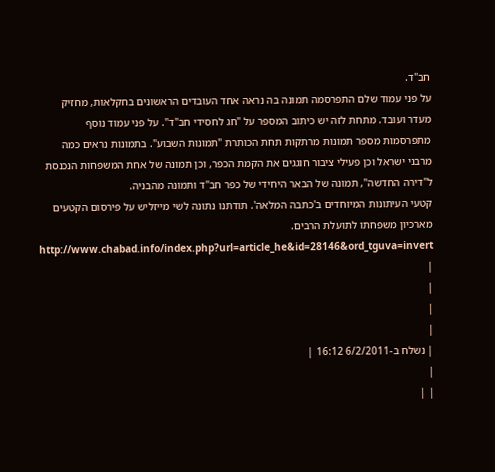חב"ד.
על פני עמוד שלם התפרסמה תמונה בה נראה אחד העובדים הראשונים בחקלאות, מחזיק מעדר ועובד. מתחת לזה יש כיתוב המספר על "חג לחסידי חב"ד". על פני עמוד נוסף מתפרסמות מספר תמונות מרתקות תחת הכותרת "תמונות השבוע". בתמונות נראים כמה מרבני ישראל וכן פעילי ציבור חוגגים את הקמת הכפר, וכן תמונה של אחת המשפחות הנכנסת ל"דירה החדשה", תמונה של הבאר היחידי של כפר חב"ד ותמונה מהבניה.
קטעי העיתונות המיוחדים ב'כתבה המלאה'. תודתנו נתונה לשי מייזליש על פירסום הקטעים מארכיון משפחתו לתועלת הרבים. http://www.chabad.info/index.php?url=article_he&id=28146&ord_tguva=invert
|
|
|
|
| נשלח ב-6/2/2011 16:12 |
|
| |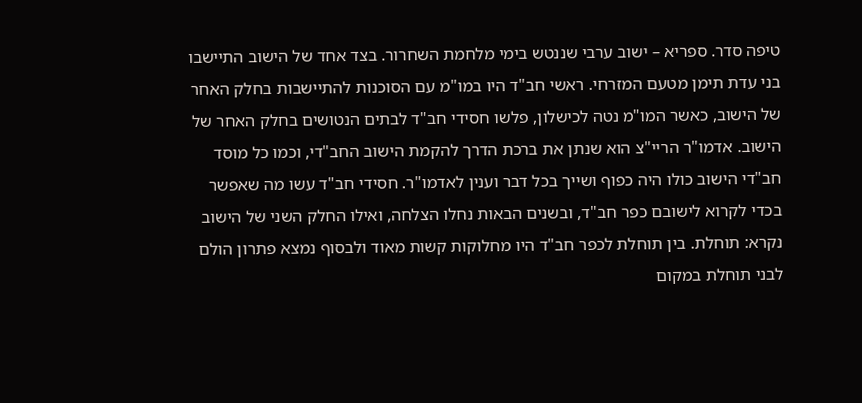טיפה סדר. ספריא – ישוב ערבי שננטש בימי מלחמת השחרור. בצד אחד של הישוב התיישבו בני עדת תימן מטעם המזרחי. ראשי חב"ד היו במו"מ עם הסוכנות להתיישבות בחלק האחר של הישוב, כאשר המו"מ נטה לכישלון, פלשו חסידי חב"ד לבתים הנטושים בחלק האחר של הישוב. אדמו"ר הריי"צ הוא שנתן את ברכת הדרך להקמת הישוב החב"די, וכמו כל מוסד חב"די הישוב כולו היה כפוף ושייך בכל דבר וענין לאדמו"ר. חסידי חב"ד עשו מה שאפשר בכדי לקרוא לישובם כפר חב"ד, ובשנים הבאות נחלו הצלחה, ואילו החלק השני של הישוב נקרא: תוחלת. בין תוחלת לכפר חב"ד היו מחלוקות קשות מאוד ולבסוף נמצא פתרון הולם לבני תוחלת במקום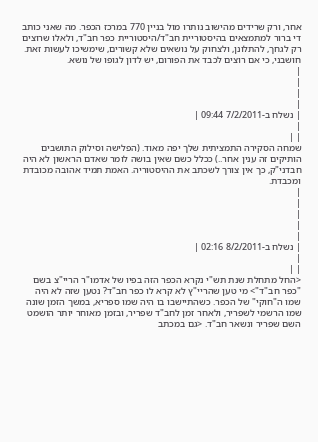אחר, ורק שרידים מהישוב נותרו מול בניין 770 במרכז הכפר. מה שאני כותב די ברור למתמצאים בהיסטוריית חב"ד/היסטוריית כפר חב"ד, ולאלו שרוצים רק לגחך, להתלונן, ולצחוק על נושאים שלא קשורים, שימשיכו לעשות זאת. חושבני, כי אם רוצים לכבד את הפורום, יש לדון לגופו של נושא.
|
|
|
|
| נשלח ב-7/2/2011 09:44 |
|
| |
שמחה הסקירה התמציתית שלך יפה מאוד. (הפלישה וסילוק התושבים הותיקים זה ענין אחר..) ככלל כשם שאין בושה לומר שאדם הראשון לא היה חבדני"ק, כך אין צורך לשכתב את ההיסטוריה. האמת תמיד אהובה מכובדת ומכבדת.
|
|
|
|
|
| נשלח ב-8/2/2011 02:16 |
|
| |
<החל מתחלת שנת תש"י נקרא הכפר הזה בפיו של אדמו"ר הריי"צ בשם "כפר חב"ד"> מי טען שהריי"ץ לא קרא לו כפר חב"ד? נטען שזה לא היה שמו ה"חוקי" של הכפר. כשהתיישבו בו היה שמו ספריא, במשך הזמן שונה שמו הרשמי לשפריר, ולאחר זמן לחב"ד שפריר, ובזמן מאוחר יותר הושמט השם שפריר ונשאר חב"ד. <גם במכתב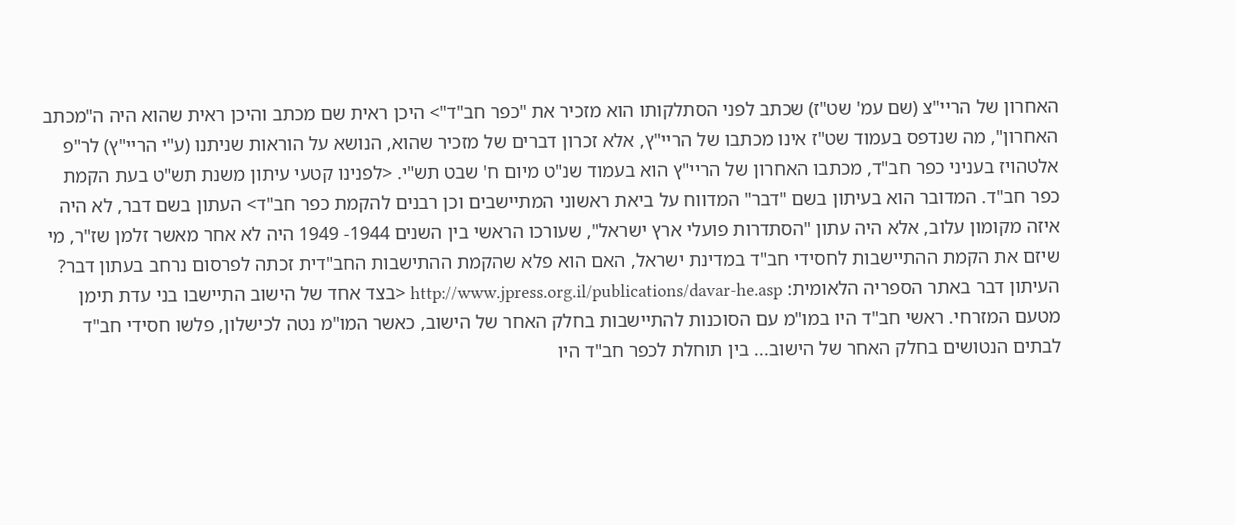האחרון של הריי"צ (שם עמ' שט"ז) שכתב לפני הסתלקותו הוא מזכיר את "כפר חב"ד"> היכן ראית שם מכתב והיכן ראית שהוא היה ה"מכתב האחרון", מה שנדפס בעמוד שט"ז אינו מכתבו של הריי"ץ, אלא זכרון דברים של מזכיר שהוא, הנושא על הוראות שניתנו (ע"י הריי"ץ) לר"פ אלטהויז בעניני כפר חב"ד, מכתבו האחרון של הריי"ץ הוא בעמוד שנ"ט מיום ח' שבט תש"י. <לפנינו קטעי עיתון משנת תש"ט בעת הקמת כפר חב"ד. המדובר הוא בעיתון בשם "דבר" המדווח על ביאת ראשוני המתיישבים וכן רבנים להקמת כפר חב"ד> העתון בשם דבר, לא היה איזה מקומון עלוב, אלא היה עתון "הסתדרות פועלי ארץ ישראל", שעורכו הראשי בין השנים 1944- 1949 היה לא אחר מאשר זלמן שז"ר, מי שיזם את הקמת ההתיישבות לחסידי חב"ד במדינת ישראל, האם הוא פלא שהקמת ההתישבות החב"דית זכתה לפרסום נרחב בעתון דבר? העיתון דבר באתר הספריה הלאומית: http://www.jpress.org.il/publications/davar-he.asp <בצד אחד של הישוב התיישבו בני עדת תימן מטעם המזרחי. ראשי חב"ד היו במו"מ עם הסוכנות להתיישבות בחלק האחר של הישוב, כאשר המו"מ נטה לכישלון, פלשו חסידי חב"ד לבתים הנטושים בחלק האחר של הישוב... בין תוחלת לכפר חב"ד היו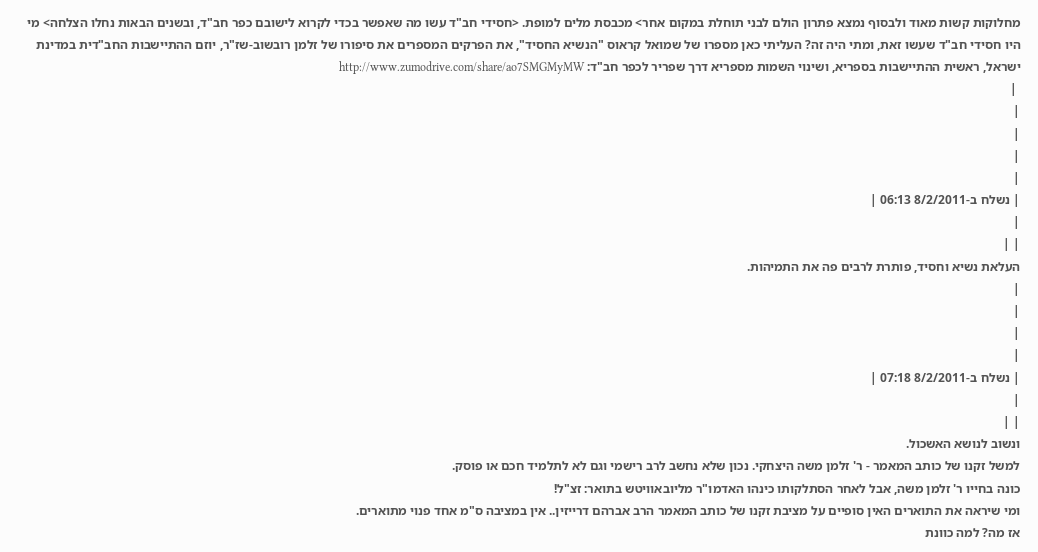מחלוקות קשות מאוד ולבסוף נמצא פתרון הולם לבני תוחלת במקום אחר> מכבסת מלים למופת. <חסידי חב"ד עשו מה שאפשר בכדי לקרוא לישובם כפר חב"ד, ובשנים הבאות נחלו הצלחה> מי היו חסידי חב"ד שעשו זאת, ומתי היה זה? העליתי כאן מספרו של שמואל קראוס "הנשיא החסיד", את הפרקים המספרים את סיפורו של זלמן רובשוב-שז"ר, יוזם ההתיישבות החב"דית במדינת ישראל, ראשית ההתיישבות בספריא, ושינוי השמות מספריא דרך שפריר לכפר חב"ד: http://www.zumodrive.com/share/ao7SMGMyMW
 |
|
|
|
|
| נשלח ב-8/2/2011 06:13 |
|
| |
העלאת נשיא וחסיד, פותרת לרבים פה את התמיהות.
|
|
|
|
| נשלח ב-8/2/2011 07:18 |
|
| |
ונשוב לנושא האשכול.
למשל זקנו של כותב המאמר - ר' זלמן משה היצחקי. נכון שלא נחשב לרב רישמי וגם לא לתלמיד חכם או פוסק.
כונה בחייו ר' זלמן משה, אבל לאחר הסתלקותו כינהו האדמו"ר מליובאוויטש בתואר: זצ"ל!
ומי שיראה את התוארים האין סופיים על מציבת זקנו של כותב המאמר הרב אברהם דרייזין.. אין במציבה ס"מ אחד פנוי מתוארים.
אז מה? למה כוונת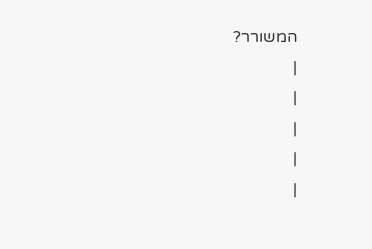המשורר?
|
|
|
|
|